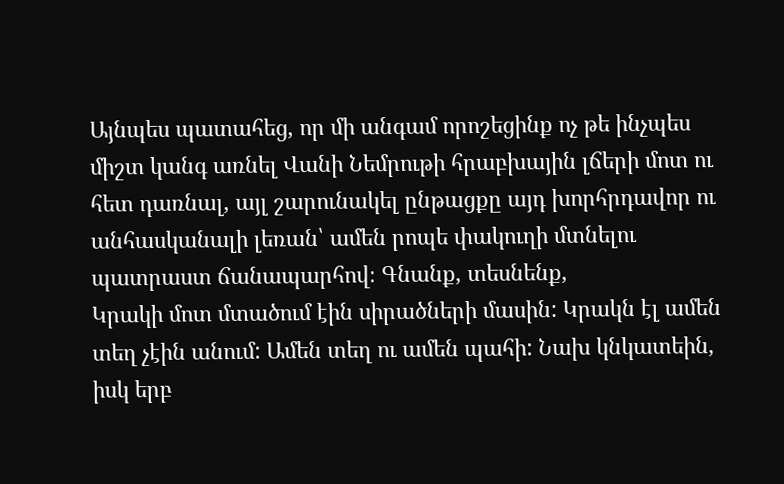Այնպես պատահեց, որ մի անգամ որոշեցինք ոչ թե ինչպես միշտ կանգ առնել Վանի Նեմրութի հրաբխային լճերի մոտ ու հետ դառնալ, այլ շարունակել ընթացքը այդ խորհրդավոր ու անհասկանալի լեռան՝ ամեն րոպե փակուղի մտնելու պատրաստ ճանապարհով։ Գնանք, տեսնենք,
Կրակի մոտ մտածում էին սիրածների մասին: Կրակն էլ ամեն տեղ չէին անում: Ամեն տեղ ու ամեն պահի: Նախ կնկատեին, իսկ երբ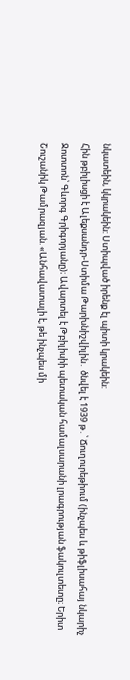նկատեին, կկրակեին: Ստիպված իրենք էլ պիտի կրակեին:
Հին թբիլիսցի է Ալեքսանդր-Ստիմա Թարխնիշվիլին․ ծնվել է 1939 թ․՝ Ճուղուրեթիում (ինչպես և թիֆլիսահայ նկարիչ Ջոտտոն՝ Գևորգ Գրիգորյանը)։ Ավարտել է Թբիլիսիի պետական համալսարանի լրագրության ֆակուլտետը։ Երիտ
Շուշանիկ Թամրազյան. «Անհավատալի է, թե ինչպես մի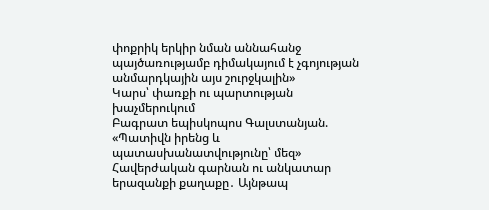փոքրիկ երկիր նման աննահանջ պայծառությամբ դիմակայում է չգոյության անմարդկային այս շուրջկալին»
Կարս՝ փառքի ու պարտության խաչմերուկում
Բագրատ եպիսկոպոս Գալստանյան. «Պատիվն իրենց և պատասխանատվությունը՝ մեզ»
Հավերժական գարնան ու անկատար երազանքի քաղաքը․ Այնթապ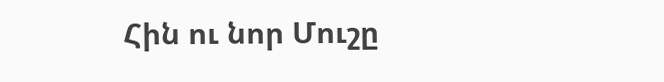Հին ու նոր Մուշը